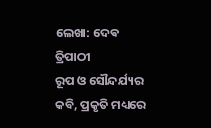ଲେଖା: ଦେଵ ତ୍ରିପାଠୀ
ରୂପ ଓ ସୌନ୍ଦର୍ଯ୍ୟର କବି, ପ୍ରକୃତି ମଧ୍ୟରେ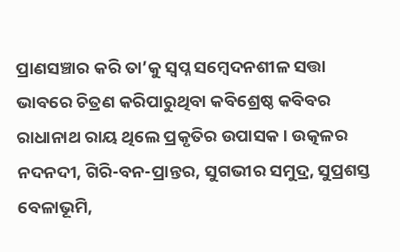ପ୍ରାଣସଞ୍ଚାର କରି ତା’କୁ ସ୍ୱପ୍ନ ସମ୍ବେଦନଶୀଳ ସତ୍ତା ଭାବରେ ଚିତ୍ରଣ କରିପାରୁଥିବା କବିଶ୍ରେଷ୍ଠ କବିବର ରାଧାନାଥ ରାୟ ଥିଲେ ପ୍ରକୃତିର ଉପାସକ । ଉତ୍କଳର ନଦନଦୀ, ଗିରି-ବନ-ପ୍ରାନ୍ତର, ସୁଗଭୀର ସମୁଦ୍ର, ସୁପ୍ରଶସ୍ତ ବେଳାଭୂମି,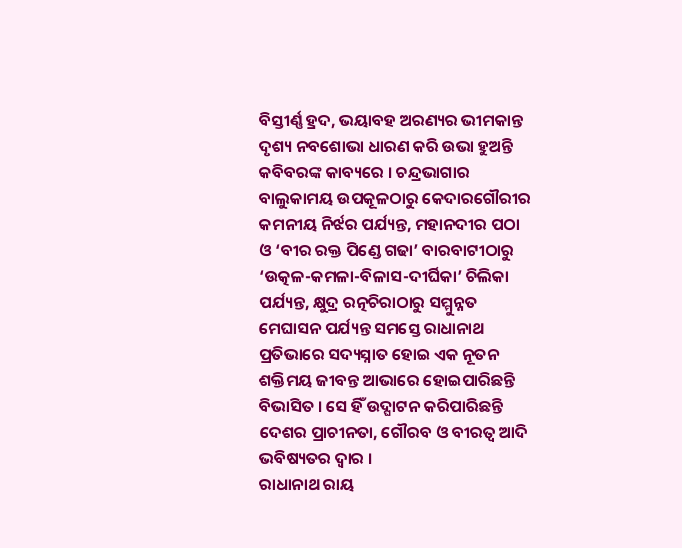ବିସ୍ତୀର୍ଣ୍ଣ ହ୍ରଦ, ଭୟାବହ ଅରଣ୍ୟର ଭୀମକାନ୍ତ ଦୃଶ୍ୟ ନବଶୋଭା ଧାରଣ କରି ଉଭା ହୁଅନ୍ତି କବିବରଙ୍କ କାବ୍ୟରେ । ଚନ୍ଦ୍ରଭାଗାର ବାଲୁକାମୟ ଉପକୂଳଠାରୁ କେଦାରଗୌରୀର କମନୀୟ ନିର୍ଝର ପର୍ଯ୍ୟନ୍ତ, ମହାନଦୀର ପଠା ଓ ‘ବୀର ରକ୍ତ ପିଣ୍ଡେ ଗଢା’ ବାରବାଟୀଠାରୁ ‘ଉତ୍କଳ-କମଳା-ବିଳାସ-ଦୀର୍ଘିକା’ ଚିଲିକା ପର୍ଯ୍ୟନ୍ତ, କ୍ଷୁଦ୍ର ରତ୍ନଚିରାଠାରୁ ସମ୍ମୁନ୍ନତ ମେଘାସନ ପର୍ଯ୍ୟନ୍ତ ସମସ୍ତେ ରାଧାନାଥ ପ୍ରତିଭାରେ ସଦ୍ୟସ୍ନାତ ହୋଇ ଏକ ନୂତନ ଶକ୍ତିମୟ ଜୀବନ୍ତ ଆଭାରେ ହୋଇପାରିଛନ୍ତି ବିଭାସିତ । ସେ ହିଁ ଉଦ୍ଘାଟନ କରିପାରିଛନ୍ତି ଦେଶର ପ୍ରାଚୀନତା, ଗୌରବ ଓ ବୀରତ୍ୱ ଆଦି ଭବିଷ୍ୟତର ଦ୍ଵାର ।
ରାଧାନାଥ ରାୟ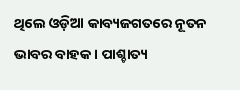ଥିଲେ ଓଡ଼ିଆ କାବ୍ୟଜଗତରେ ନୂତନ ଭାବର ବାହକ । ପାଶ୍ଚାତ୍ୟ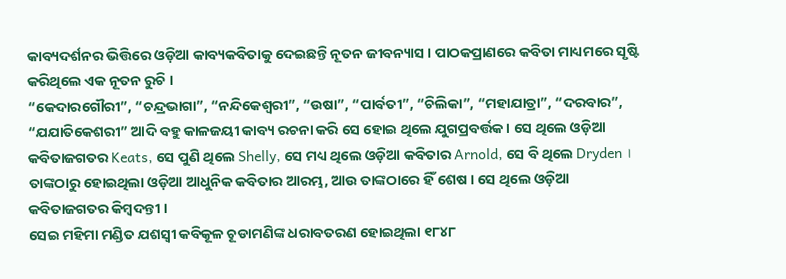କାବ୍ୟଦର୍ଶନର ଭିତ୍ତିରେ ଓଡ଼ିଆ କାବ୍ୟକବିତାକୁ ଦେଇଛନ୍ତି ନୂତନ ଜୀବନ୍ୟାସ । ପାଠକପ୍ରାଣରେ କବିତା ମାଧ୍ୟମରେ ସୃଷ୍ଟି କରିଥିଲେ ଏକ ନୂତନ ରୁଚି ।
“କେଦାରଗୌରୀ”, “ଚନ୍ଦ୍ରଭାଗା”, “ନନ୍ଦିକେଶ୍ୱରୀ”, “ଉଷା”, “ପାର୍ବତୀ”, “ଚିଲିକା”, “ମହାଯାତ୍ରା”, “ଦରବାର”, “ଯଯାତିକେଶରୀ” ଆଦି ବହୁ କାଳଜୟୀ କାବ୍ୟ ରଚନା କରି ସେ ହୋଇ ଥିଲେ ଯୁଗପ୍ରବର୍ତ୍ତକ । ସେ ଥିଲେ ଓଡ଼ିଆ କବିତାଜଗତର Keats, ସେ ପୁଣି ଥିଲେ Shelly, ସେ ମଧ୍ୟ ଥିଲେ ଓଡ଼ିଆ କବିତାର Arnold, ସେ ବି ଥିଲେ Dryden । ତାଙ୍କଠାରୁ ହୋଇଥିଲା ଓଡ଼ିଆ ଆଧୁନିକ କବିତାର ଆରମ୍ଭ, ଆଉ ତାଙ୍କଠାରେ ହିଁ ଶେଷ । ସେ ଥିଲେ ଓଡ଼ିଆ କବିତାଜଗତର କିମ୍ବଦନ୍ତୀ ।
ସେଇ ମହିମା ମଣ୍ଡିତ ଯଶସ୍ଵୀ କବିକୂଳ ଚୂଡାମଣିଙ୍କ ଧରାବତରଣ ହୋଇଥିଲା ୧୮୪୮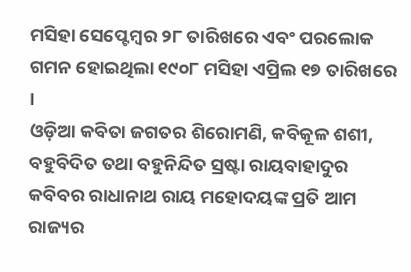ମସିହା ସେପ୍ଟେମ୍ବର ୨୮ ତାରିଖରେ ଏବଂ ପରଲୋକ ଗମନ ହୋଇଥିଲା ୧୯୦୮ ମସିହା ଏପ୍ରିଲ ୧୭ ତାରିଖରେ ।
ଓଡ଼ିଆ କବିତା ଜଗତର ଶିରୋମଣି, କବିକୂଳ ଶଶୀ, ବହୁବିଦିତ ତଥା ବହୁନିନ୍ଦିତ ସ୍ରଷ୍ଟା ରାୟବାହାଦୁର କବିବର ରାଧାନାଥ ରାୟ ମହୋଦୟଙ୍କ ପ୍ରତି ଆମ ରାଜ୍ୟର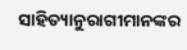ସାହିତ୍ୟାନୁରାଗୀମାନଙ୍କର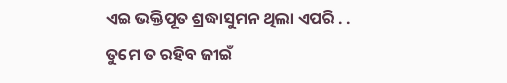ଏଇ ଭକ୍ତିପୂତ ଶ୍ରଦ୍ଧାସୁମନ ଥିଲା ଏପରି . .
ତୁମେ ତ ରହିବ ଜୀଇଁ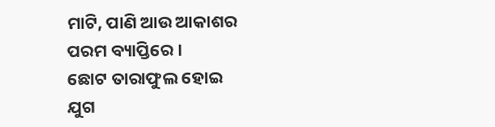ମାଟି, ପାଣି ଆଉ ଆକାଶର
ପରମ ବ୍ୟାପ୍ତିରେ ।
ଛୋଟ ତାରାଫୁଲ ହୋଇ
ଯୁଗ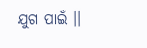ଯୁଗ ପାଇଁ ।।